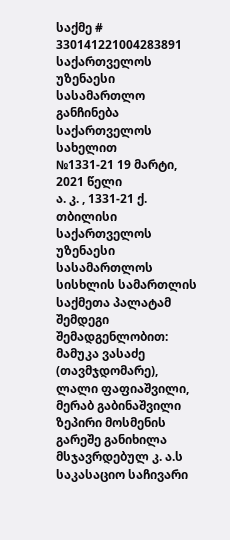საქმე # 330141221004283891
საქართველოს უზენაესი სასამართლო
განჩინება
საქართველოს სახელით
№1331-21 19 მარტი, 2021 წელი
ა. კ. , 1331-21 ქ. თბილისი
საქართველოს უზენაესი სასამართლოს სისხლის სამართლის საქმეთა პალატამ შემდეგი შემადგენლობით:
მამუკა ვასაძე (თავმჯდომარე),
ლალი ფაფიაშვილი, მერაბ გაბინაშვილი
ზეპირი მოსმენის გარეშე განიხილა მსჯავრდებულ კ. ა.ს საკასაციო საჩივარი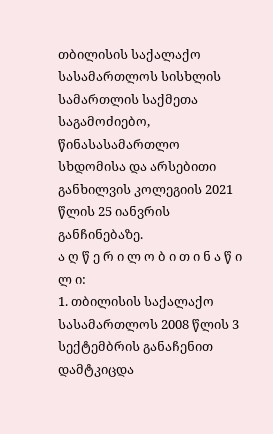თბილისის საქალაქო სასამართლოს სისხლის სამართლის საქმეთა საგამოძიებო, წინასასამართლო სხდომისა და არსებითი განხილვის კოლეგიის 2021 წლის 25 იანვრის განჩინებაზე.
ა ღ წ ე რ ი ლ ო ბ ი თ ი ნ ა წ ი ლ ი:
1. თბილისის საქალაქო სასამართლოს 2008 წლის 3 სექტემბრის განაჩენით დამტკიცდა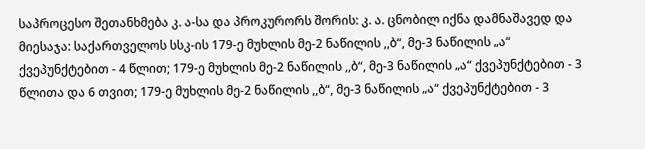საპროცესო შეთანხმება კ. ა-სა და პროკურორს შორის: კ. ა. ცნობილ იქნა დამნაშავედ და მიესაჯა: საქართველოს სსკ-ის 179-ე მუხლის მე-2 ნაწილის ,,ბ“, მე-3 ნაწილის „ა“ ქვეპუნქტებით - 4 წლით; 179-ე მუხლის მე-2 ნაწილის ,,ბ“, მე-3 ნაწილის „ა“ ქვეპუნქტებით - 3 წლითა და 6 თვით; 179-ე მუხლის მე-2 ნაწილის ,,ბ“, მე-3 ნაწილის „ა“ ქვეპუნქტებით - 3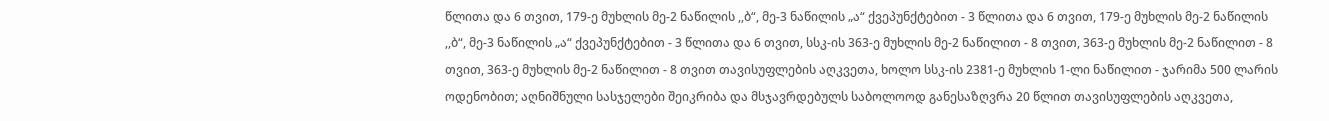წლითა და 6 თვით, 179-ე მუხლის მე-2 ნაწილის ,,ბ“, მე-3 ნაწილის „ა“ ქვეპუნქტებით - 3 წლითა და 6 თვით, 179-ე მუხლის მე-2 ნაწილის ,,ბ“, მე-3 ნაწილის „ა“ ქვეპუნქტებით - 3 წლითა და 6 თვით, სსკ-ის 363-ე მუხლის მე-2 ნაწილით - 8 თვით, 363-ე მუხლის მე-2 ნაწილით - 8 თვით, 363-ე მუხლის მე-2 ნაწილით - 8 თვით თავისუფლების აღკვეთა, ხოლო სსკ-ის 2381-ე მუხლის 1-ლი ნაწილით - ჯარიმა 500 ლარის ოდენობით; აღნიშნული სასჯელები შეიკრიბა და მსჯავრდებულს საბოლოოდ განესაზღვრა 20 წლით თავისუფლების აღკვეთა,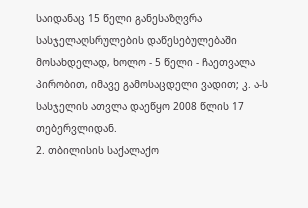საიდანაც 15 წელი განესაზღვრა სასჯელაღსრულების დაწესებულებაში მოსახდელად, ხოლო - 5 წელი - ჩაეთვალა პირობით, იმავე გამოსაცდელი ვადით; კ. ა-ს სასჯელის ათვლა დაეწყო 2008 წლის 17 თებერვლიდან.
2. თბილისის საქალაქო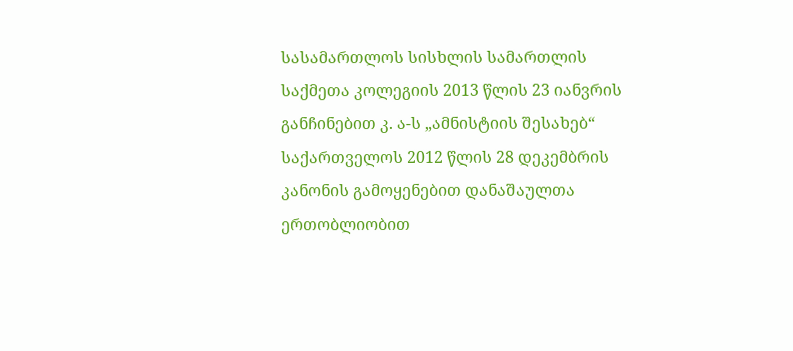სასამართლოს სისხლის სამართლის საქმეთა კოლეგიის 2013 წლის 23 იანვრის განჩინებით კ. ა-ს „ამნისტიის შესახებ“ საქართველოს 2012 წლის 28 დეკემბრის კანონის გამოყენებით დანაშაულთა ერთობლიობით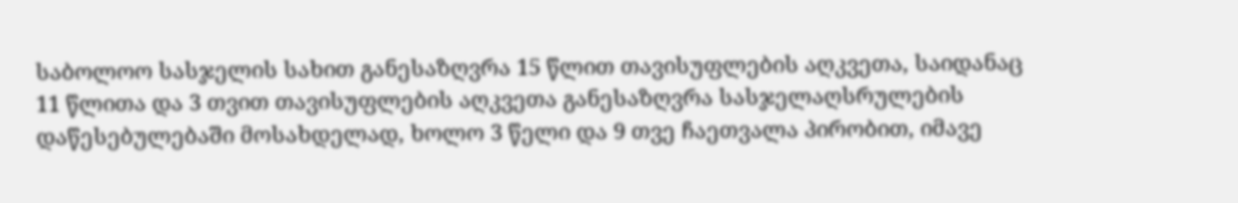საბოლოო სასჯელის სახით განესაზღვრა 15 წლით თავისუფლების აღკვეთა, საიდანაც 11 წლითა და 3 თვით თავისუფლების აღკვეთა განესაზღვრა სასჯელაღსრულების დაწესებულებაში მოსახდელად, ხოლო 3 წელი და 9 თვე ჩაეთვალა პირობით, იმავე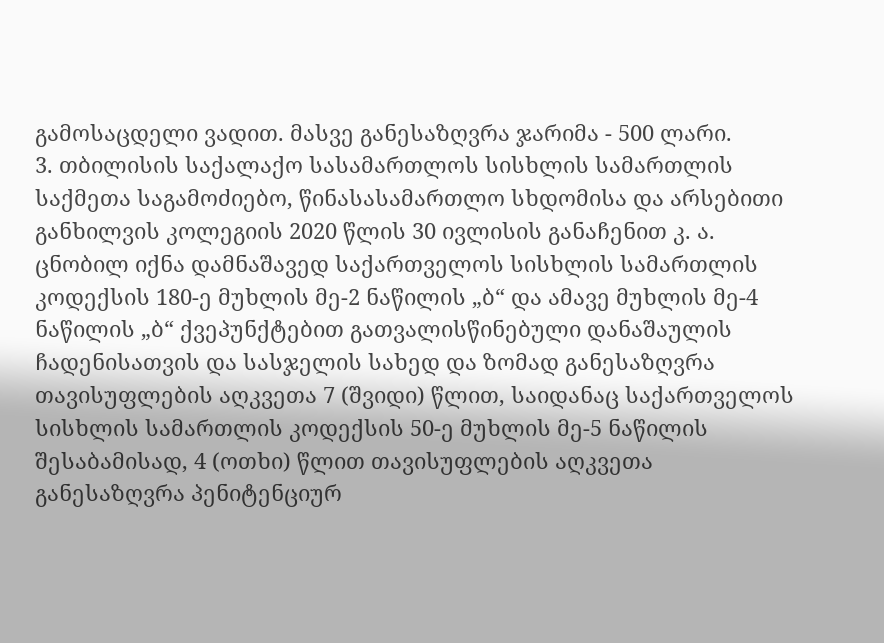გამოსაცდელი ვადით. მასვე განესაზღვრა ჯარიმა - 500 ლარი.
3. თბილისის საქალაქო სასამართლოს სისხლის სამართლის საქმეთა საგამოძიებო, წინასასამართლო სხდომისა და არსებითი განხილვის კოლეგიის 2020 წლის 30 ივლისის განაჩენით კ. ა. ცნობილ იქნა დამნაშავედ საქართველოს სისხლის სამართლის კოდექსის 180-ე მუხლის მე-2 ნაწილის „ბ“ და ამავე მუხლის მე-4 ნაწილის „ბ“ ქვეპუნქტებით გათვალისწინებული დანაშაულის ჩადენისათვის და სასჯელის სახედ და ზომად განესაზღვრა თავისუფლების აღკვეთა 7 (შვიდი) წლით, საიდანაც საქართველოს სისხლის სამართლის კოდექსის 50-ე მუხლის მე-5 ნაწილის შესაბამისად, 4 (ოთხი) წლით თავისუფლების აღკვეთა განესაზღვრა პენიტენციურ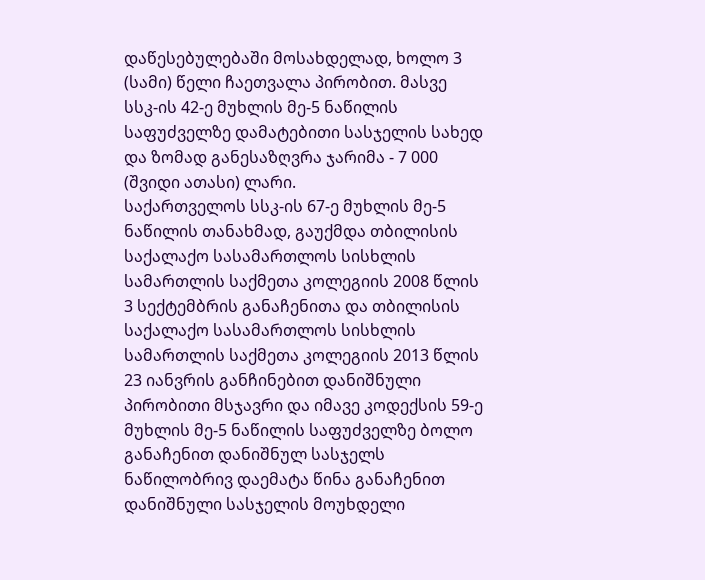დაწესებულებაში მოსახდელად, ხოლო 3 (სამი) წელი ჩაეთვალა პირობით. მასვე სსკ-ის 42-ე მუხლის მე-5 ნაწილის საფუძველზე დამატებითი სასჯელის სახედ და ზომად განესაზღვრა ჯარიმა - 7 000 (შვიდი ათასი) ლარი.
საქართველოს სსკ-ის 67-ე მუხლის მე-5 ნაწილის თანახმად, გაუქმდა თბილისის საქალაქო სასამართლოს სისხლის სამართლის საქმეთა კოლეგიის 2008 წლის 3 სექტემბრის განაჩენითა და თბილისის საქალაქო სასამართლოს სისხლის სამართლის საქმეთა კოლეგიის 2013 წლის 23 იანვრის განჩინებით დანიშნული პირობითი მსჯავრი და იმავე კოდექსის 59-ე მუხლის მე-5 ნაწილის საფუძველზე ბოლო განაჩენით დანიშნულ სასჯელს ნაწილობრივ დაემატა წინა განაჩენით დანიშნული სასჯელის მოუხდელი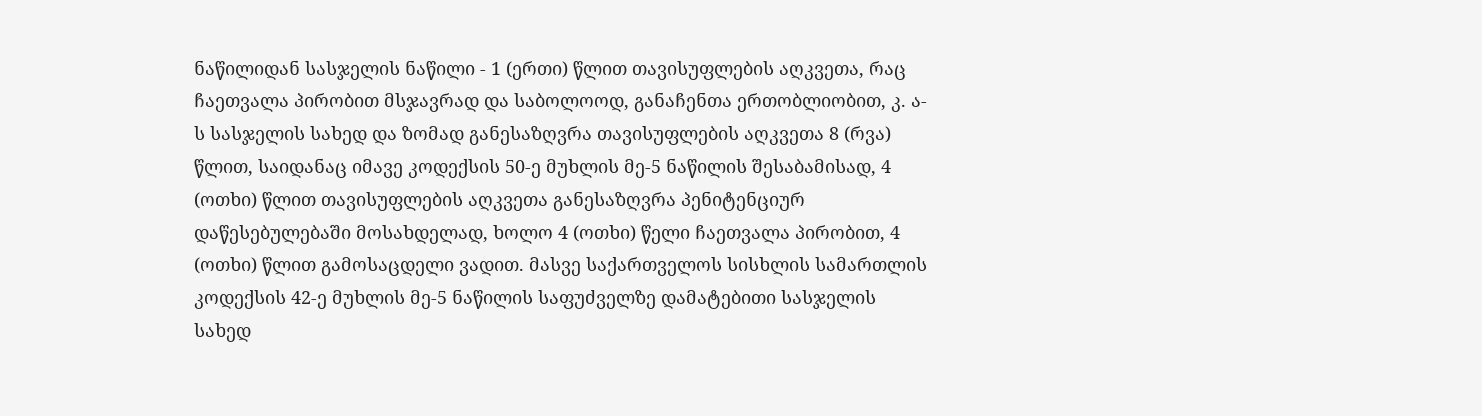ნაწილიდან სასჯელის ნაწილი - 1 (ერთი) წლით თავისუფლების აღკვეთა, რაც ჩაეთვალა პირობით მსჯავრად და საბოლოოდ, განაჩენთა ერთობლიობით, კ. ა-ს სასჯელის სახედ და ზომად განესაზღვრა თავისუფლების აღკვეთა 8 (რვა) წლით, საიდანაც იმავე კოდექსის 50-ე მუხლის მე-5 ნაწილის შესაბამისად, 4 (ოთხი) წლით თავისუფლების აღკვეთა განესაზღვრა პენიტენციურ დაწესებულებაში მოსახდელად, ხოლო 4 (ოთხი) წელი ჩაეთვალა პირობით, 4 (ოთხი) წლით გამოსაცდელი ვადით. მასვე საქართველოს სისხლის სამართლის კოდექსის 42-ე მუხლის მე-5 ნაწილის საფუძველზე დამატებითი სასჯელის სახედ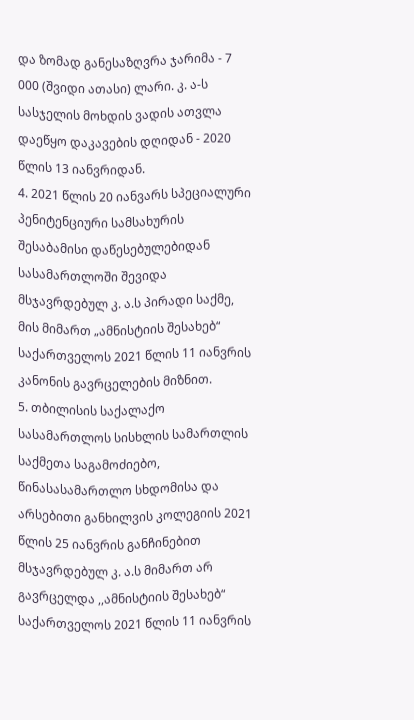და ზომად განესაზღვრა ჯარიმა - 7 000 (შვიდი ათასი) ლარი. კ. ა-ს სასჯელის მოხდის ვადის ათვლა დაეწყო დაკავების დღიდან - 2020 წლის 13 იანვრიდან.
4. 2021 წლის 20 იანვარს სპეციალური პენიტენციური სამსახურის შესაბამისი დაწესებულებიდან სასამართლოში შევიდა მსჯავრდებულ კ. ა.ს პირადი საქმე, მის მიმართ „ამნისტიის შესახებ“ საქართველოს 2021 წლის 11 იანვრის კანონის გავრცელების მიზნით.
5. თბილისის საქალაქო სასამართლოს სისხლის სამართლის საქმეთა საგამოძიებო, წინასასამართლო სხდომისა და არსებითი განხილვის კოლეგიის 2021 წლის 25 იანვრის განჩინებით მსჯავრდებულ კ. ა.ს მიმართ არ გავრცელდა ,,ამნისტიის შესახებ“ საქართველოს 2021 წლის 11 იანვრის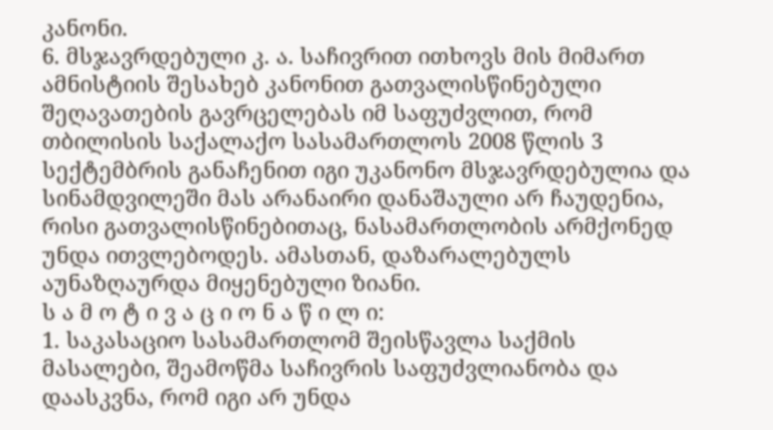კანონი.
6. მსჯავრდებული კ. ა. საჩივრით ითხოვს მის მიმართ ამნისტიის შესახებ კანონით გათვალისწინებული შეღავათების გავრცელებას იმ საფუძვლით, რომ თბილისის საქალაქო სასამართლოს 2008 წლის 3 სექტემბრის განაჩენით იგი უკანონო მსჯავრდებულია და სინამდვილეში მას არანაირი დანაშაული არ ჩაუდენია, რისი გათვალისწინებითაც, ნასამართლობის არმქონედ უნდა ითვლებოდეს. ამასთან, დაზარალებულს აუნაზღაურდა მიყენებული ზიანი.
ს ა მ ო ტ ი ვ ა ც ი ო ნ ა წ ი ლ ი:
1. საკასაციო სასამართლომ შეისწავლა საქმის მასალები, შეამოწმა საჩივრის საფუძვლიანობა და დაასკვნა, რომ იგი არ უნდა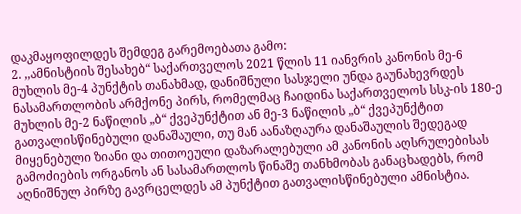დაკმაყოფილდეს შემდეგ გარემოებათა გამო:
2. ,,ამნისტიის შესახებ“ საქართველოს 2021 წლის 11 იანვრის კანონის მე-6 მუხლის მე-4 პუნქტის თანახმად, დანიშნული სასჯელი უნდა გაუნახევრდეს ნასამართლობის არმქონე პირს, რომელმაც ჩაიდინა საქართველოს სსკ-ის 180-ე მუხლის მე-2 ნაწილის „ბ“ ქვეპუნქტით ან მე-3 ნაწილის „ბ“ ქვეპუნქტით გათვალისწინებული დანაშაული, თუ მან აანაზღაურა დანაშაულის შედეგად მიყენებული ზიანი და თითოეული დაზარალებული ამ კანონის აღსრულებისას გამოძიების ორგანოს ან სასამართლოს წინაშე თანხმობას განაცხადებს, რომ აღნიშნულ პირზე გავრცელდეს ამ პუნქტით გათვალისწინებული ამნისტია.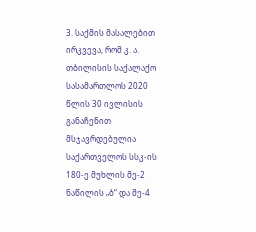3. საქმის მასალებით ირკვევა, რომ კ. ა. თბილისის საქალაქო სასამართლოს 2020 წლის 30 ივლისის განაჩენით მსჯავრდებულია საქართველოს სსკ-ის 180-ე მუხლის მე-2 ნაწილის „ბ“ და მე-4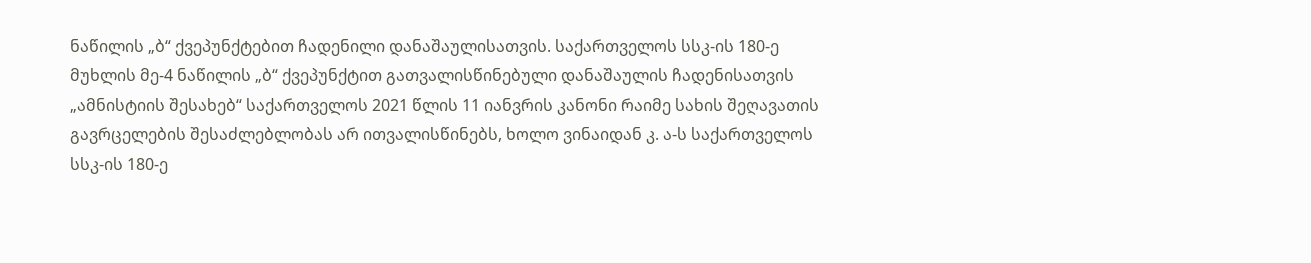ნაწილის „ბ“ ქვეპუნქტებით ჩადენილი დანაშაულისათვის. საქართველოს სსკ-ის 180-ე მუხლის მე-4 ნაწილის „ბ“ ქვეპუნქტით გათვალისწინებული დანაშაულის ჩადენისათვის „ამნისტიის შესახებ“ საქართველოს 2021 წლის 11 იანვრის კანონი რაიმე სახის შეღავათის გავრცელების შესაძლებლობას არ ითვალისწინებს, ხოლო ვინაიდან კ. ა-ს საქართველოს სსკ-ის 180-ე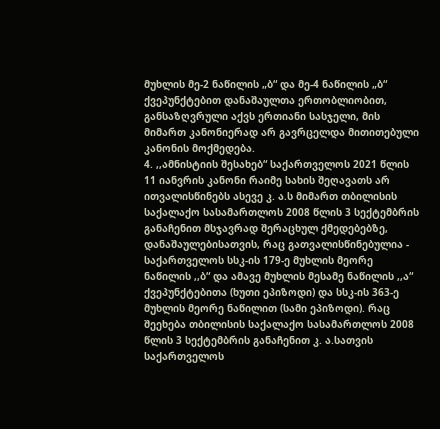მუხლის მე-2 ნაწილის „ბ“ და მე-4 ნაწილის „ბ“ ქვეპუნქტებით დანაშაულთა ერთობლიობით, განსაზღვრული აქვს ერთიანი სასჯელი, მის მიმართ კანონიერად არ გავრცელდა მითითებული კანონის მოქმედება.
4. ,,ამნისტიის შესახებ“ საქართველოს 2021 წლის 11 იანვრის კანონი რაიმე სახის შეღავათს არ ითვალისწინებს ასევე კ. ა.ს მიმართ თბილისის საქალაქო სასამართლოს 2008 წლის 3 სექტემბრის განაჩენით მსჯავრად შერაცხულ ქმედებებზე, დანაშაულებისათვის, რაც გათვალისწინებულია - საქართველოს სსკ-ის 179-ე მუხლის მეორე ნაწილის ,,ბ“ და ამავე მუხლის მესამე ნაწილის ,,ა“ ქვეპუნქტებითა (ხუთი ეპიზოდი) და სსკ-ის 363-ე მუხლის მეორე ნაწილით (სამი ეპიზოდი). რაც შეეხება თბილისის საქალაქო სასამართლოს 2008 წლის 3 სექტემბრის განაჩენით კ. ა.სათვის საქართველოს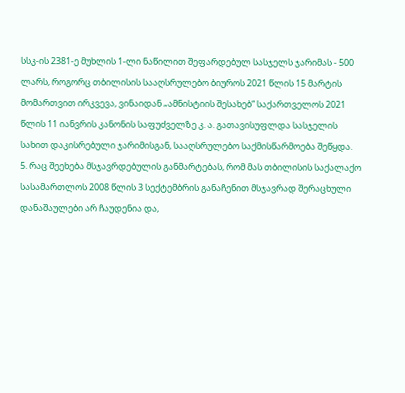სსკ-ის 2381-ე მუხლის 1-ლი ნაწილით შეფარდებულ სასჯელს ჯარიმას - 500 ლარს, როგორც თბილისის სააღსრულებო ბიუროს 2021 წლის 15 მარტის მომართვით ირკვევა, ვინაიდან „ამნისტიის შესახებ“ საქართველოს 2021 წლის 11 იანვრის კანონის საფუძველზე კ. ა. გათავისუფლდა სასჯელის სახით დაკისრებული ჯარიმისგან, სააღსრულებო საქმისწარმოება შეწყდა.
5. რაც შეეხება მსჯავრდებულის განმარტებას, რომ მას თბილისის საქალაქო სასამართლოს 2008 წლის 3 სექტემბრის განაჩენით მსჯავრად შერაცხული დანაშაულები არ ჩაუდენია და,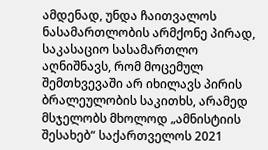ამდენად, უნდა ჩაითვალოს ნასამართლობის არმქონე პირად, საკასაციო სასამართლო აღნიშნავს, რომ მოცემულ შემთხვევაში არ იხილავს პირის ბრალეულობის საკითხს, არამედ მსჯელობს მხოლოდ „ამნისტიის შესახებ“ საქართველოს 2021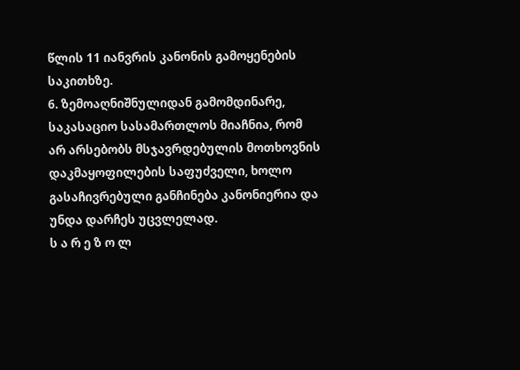წლის 11 იანვრის კანონის გამოყენების საკითხზე.
6. ზემოაღნიშნულიდან გამომდინარე, საკასაციო სასამართლოს მიაჩნია, რომ არ არსებობს მსჯავრდებულის მოთხოვნის დაკმაყოფილების საფუძველი, ხოლო გასაჩივრებული განჩინება კანონიერია და უნდა დარჩეს უცვლელად.
ს ა რ ე ზ ო ლ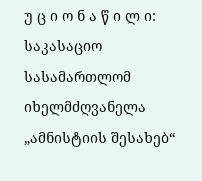უ ც ი ო ნ ა წ ი ლ ი:
საკასაციო სასამართლომ იხელმძღვანელა „ამნისტიის შესახებ“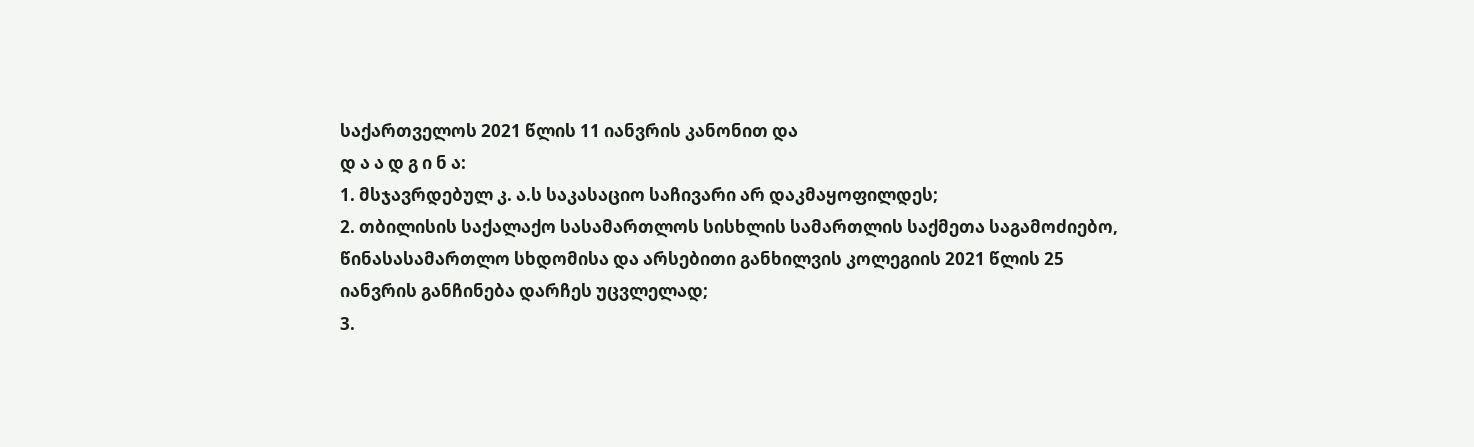საქართველოს 2021 წლის 11 იანვრის კანონით და
დ ა ა დ გ ი ნ ა:
1. მსჯავრდებულ კ. ა.ს საკასაციო საჩივარი არ დაკმაყოფილდეს;
2. თბილისის საქალაქო სასამართლოს სისხლის სამართლის საქმეთა საგამოძიებო, წინასასამართლო სხდომისა და არსებითი განხილვის კოლეგიის 2021 წლის 25 იანვრის განჩინება დარჩეს უცვლელად;
3.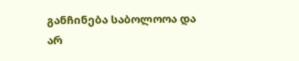განჩინება საბოლოოა და არ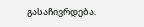გასაჩივრდება.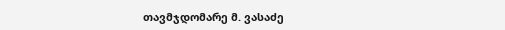თავმჯდომარე მ. ვასაძე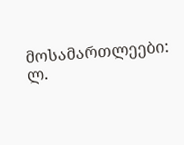მოსამართლეები: ლ.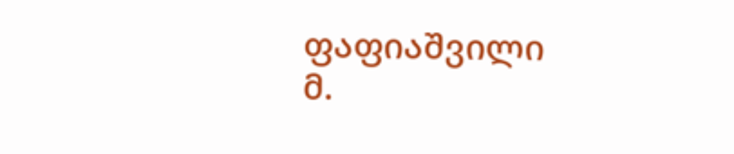ფაფიაშვილი
მ.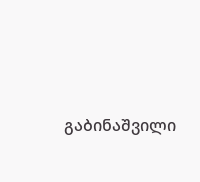გაბინაშვილი